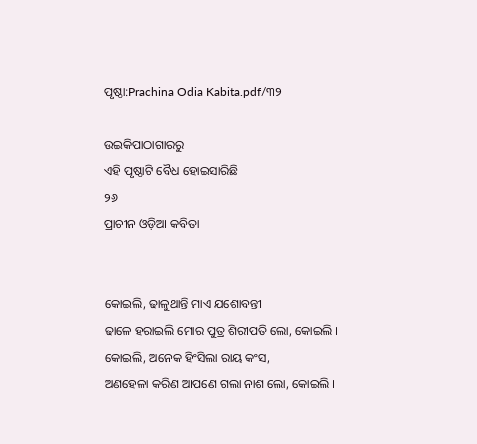ପୃଷ୍ଠା:Prachina Odia Kabita.pdf/୩୨

ଉଇକିପାଠାଗାର‌ରୁ
ଏହି ପୃଷ୍ଠାଟି ବୈଧ ହୋଇସାରିଛି
୨୬
ପ୍ରାଚୀନ ଓଡ଼ିଆ କବିତା


କୋଇଲି, ଢାଳୁଥାନ୍ତି ମାଏ ଯଶୋବନ୍ତୀ
ଢାଳେ ହରାଇଲି ମୋର ପୁତ୍ର ଶିରୀପତି ଲୋ, କୋଇଲି ।
କୋଇଲି, ଅନେକ ହିଂସିଲା ରାୟ କଂସ,
ଅଣହେଳା କରିଣ ଆପଣେ ଗଲା ନାଶ ଲୋ, କୋଇଲି ।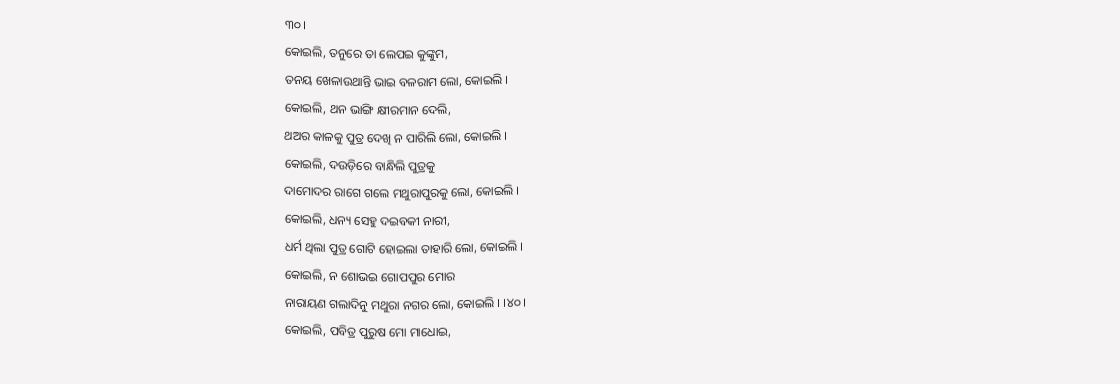୩୦।
କୋଇଲି, ତନୁରେ ତା ଲେପଇ କୁଙ୍କୁମ,
ତନୟ ଖେଳାଉଥାନ୍ତି ଭାଇ ବଳରାମ ଲୋ, କୋଇଲି ।
କୋଇଲି, ଥନ ଭାଙ୍ଗି କ୍ଷୀରମାନ ଦେଲି,
ଥଅର କାଳକୁ ପୁତ୍ର ଦେଖି ନ ପାରିଲି ଲୋ, କୋଇଲି ।
କୋଇଲି, ଦଉଡ଼ିରେ ବାନ୍ଧିଲି ପୁତ୍ରକୁ
ଦାମୋଦର ରାଗେ ଗଲେ ମଥୁରାପୁରକୁ ଲୋ, କୋଇଲି ।
କୋଇଲି, ଧନ୍ୟ ସେହୁ ଦଇବକୀ ନାରୀ,
ଧର୍ମ ଥିଲା ପୁତ୍ର ଗୋଟି ହୋଇଲା ତାହାରି ଲୋ, କୋଇଲି ।
କୋଇଲି, ନ ଶୋଭଇ ଗୋପ‌ପୁର ମୋର
ନାରାୟଣ ଗଲାଦିନୁ ମଥୁରା ନ‌ଗର ଲୋ, କୋଇଲି । ।୪୦।
କୋଇଲି, ପବିତ୍ର ପୁରୁଷ ମୋ ମାଧୋଇ,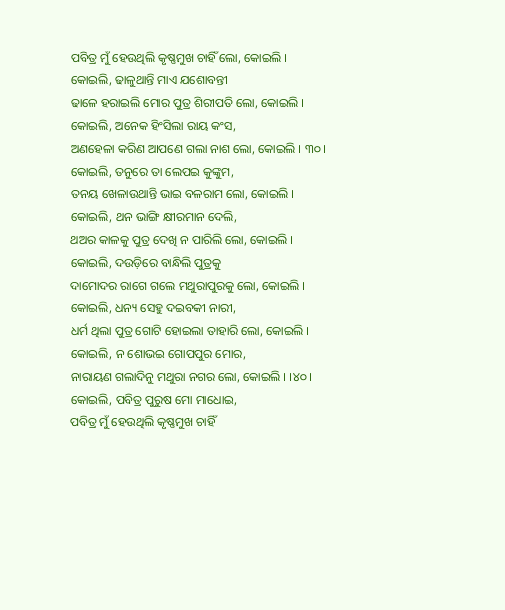ପବିତ୍ର ମୁଁ ହେଉଥିଲି କୃଷ୍ଣମୁଖ ଚାହିଁ ଲୋ, କୋଇଲି ।
କୋଇଲି, ଢାଳୁଥାନ୍ତି ମାଏ ଯଶୋବନ୍ତୀ
ଢାଳେ ହରାଇଲି ମୋର ପୁତ୍ର ଶିରୀପତି ଲୋ, କୋଇଲି ।
କୋଇଲି, ଅନେକ ହିଂସିଲା ରାୟ କଂସ,
ଅଣହେଳା କରିଣ ଆପଣେ ଗଲା ନାଶ ଲୋ, କୋଇଲି । ୩୦।
କୋଇଲି, ତନୁରେ ତା ଲେପଇ କୁଙ୍କୁମ,
ତନୟ ଖେଳାଉଥାନ୍ତି ଭାଇ ବଳରାମ ଲୋ, କୋଇଲି ।
କୋଇଲି, ଥନ ଭାଙ୍ଗି କ୍ଷୀରମାନ ଦେଲି,
ଥଅର କାଳକୁ ପୁତ୍ର ଦେଖି ନ ପାରିଲି ଲୋ, କୋଇଲି ।
କୋଇଲି, ଦଉଡ଼ିରେ ବାନ୍ଧିଲି ପୁତ୍ରକୁ
ଦାମୋଦର ରାଗେ ଗଲେ ମଥୁରାପୁରକୁ ଲୋ, କୋଇଲି ।
କୋଇଲି, ଧନ୍ୟ ସେହୁ ଦଇବକୀ ନାରୀ,
ଧର୍ମ ଥିଲା ପୁତ୍ର ଗୋଟି ହୋଇଲା ତାହାରି ଲୋ, କୋଇଲି ।
କୋଇଲି, ନ ଶୋଭଇ ଗୋପ‌ପୁର ମୋର,
ନାରାୟଣ ଗଲାଦିନୁ ମଥୁରା ନ‌ଗର ଲୋ, କୋଇଲି । ।୪୦।
କୋଇଲି, ପବିତ୍ର ପୁରୁଷ ମୋ ମାଧୋଇ,
ପବିତ୍ର ମୁଁ ହେଉଥିଲି କୃଷ୍ଣମୁଖ ଚାହିଁ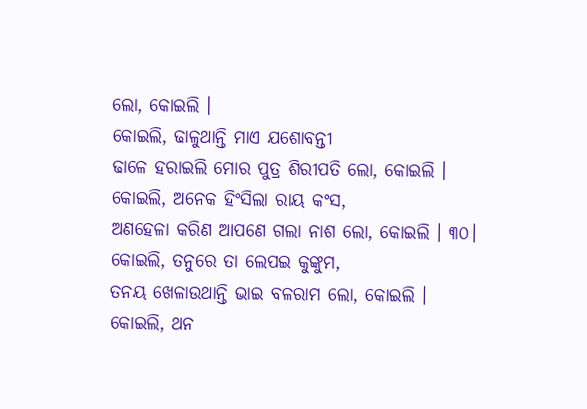ଲୋ, କୋଇଲି ।
କୋଇଲି, ଢାଳୁଥାନ୍ତି ମାଏ ଯଶୋବନ୍ତୀ
ଢାଳେ ହରାଇଲି ମୋର ପୁତ୍ର ଶିରୀପତି ଲୋ, କୋଇଲି ।
କୋଇଲି, ଅନେକ ହିଂସିଲା ରାୟ କଂସ,
ଅଣହେଳା କରିଣ ଆପଣେ ଗଲା ନାଶ ଲୋ, କୋଇଲି । ୩୦।
କୋଇଲି, ତନୁରେ ତା ଲେପଇ କୁଙ୍କୁମ,
ତନୟ ଖେଳାଉଥାନ୍ତି ଭାଇ ବଳରାମ ଲୋ, କୋଇଲି ।
କୋଇଲି, ଥନ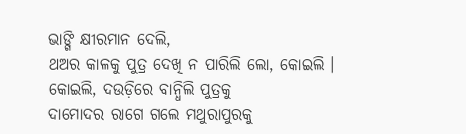ଭାଙ୍ଗି କ୍ଷୀରମାନ ଦେଲି,
ଥଅର କାଳକୁ ପୁତ୍ର ଦେଖି ନ ପାରିଲି ଲୋ, କୋଇଲି ।
କୋଇଲି, ଦଉଡ଼ିରେ ବାନ୍ଧିଲି ପୁତ୍ରକୁ
ଦାମୋଦର ରାଗେ ଗଲେ ମଥୁରାପୁରକୁ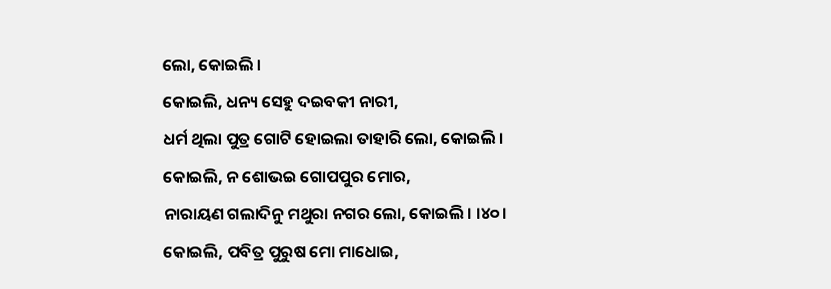ଲୋ, କୋଇଲି ।
କୋଇଲି, ଧନ୍ୟ ସେହୁ ଦଇବକୀ ନାରୀ,
ଧର୍ମ ଥିଲା ପୁତ୍ର ଗୋଟି ହୋଇଲା ତାହାରି ଲୋ, କୋଇଲି ।
କୋଇଲି, ନ ଶୋଭଇ ଗୋପ‌ପୁର ମୋର,
ନାରାୟଣ ଗଲାଦିନୁ ମଥୁରା ନ‌ଗର ଲୋ, କୋଇଲି । ।୪୦।
କୋଇଲି, ପବିତ୍ର ପୁରୁଷ ମୋ ମାଧୋଇ,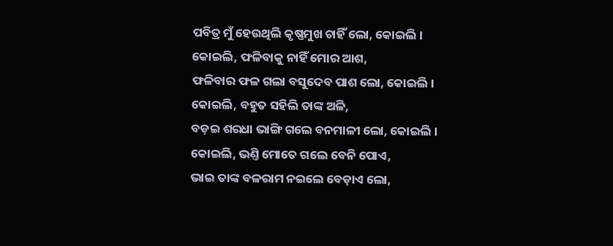ପବିତ୍ର ମୁଁ ହେଉଥିଲି କୃଷ୍ଣମୁଖ ଚାହିଁ ଲୋ, କୋଇଲି ।
କୋଇଲି, ଫଳିବାକୁ ନାହିଁ ମୋର ଆଶ,
ଫଳିବାର ଫଳ ଗଲା ବସୁଦେବ ପାଶ ଲୋ, କୋଇଲି ।
କୋଇଲି, ବ‌ହୁତ ସ‌ହିଲି ତାଙ୍କ ଅଳି,
ବଡ଼ଇ ଶରଧା ଭାଙ୍ଗି ଗଲେ ବନମାଳୀ ଲୋ, କୋଇଲି ।
କୋଇଲି, ଭଣ୍ତି ମୋତେ ଗଲେ ବେନି ପୋଏ,
ଭାଇ ତାଙ୍କ ବଳରାମ ନଇଲେ ବେଡ଼ାଏ ଲୋ,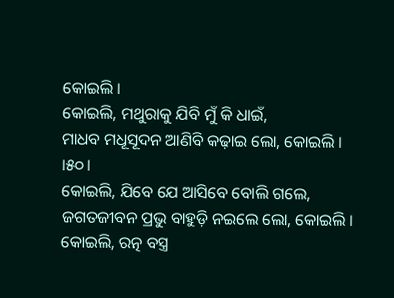କୋଇଲି ।
କୋଇଲି, ମଥୁରାକୁ ଯିବି ମୁଁ କି ଧାଇଁ,
ମାଧବ ମଧୂସୂଦନ ଆଣିବି କଢ଼ାଇ ଲୋ, କୋଇଲି । ।୫୦।
କୋଇଲି, ଯିବେ ଯେ ଆସିବେ ବୋଲି ଗଲେ,
ଜଗତଜୀବନ ପ୍ରଭୁ ବାହୁଡ଼ି ନଇଲେ ଲୋ, କୋଇଲି ।
କୋଇଲି, ରତ୍ନ ବସ୍ତ୍ର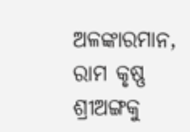ଅଳଙ୍କାରମାନ,
ରାମ କୃଷ୍ଣ ଶ୍ରୀଅଙ୍ଗକୁ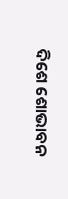ଦିଶେ ଶୋଭାବନ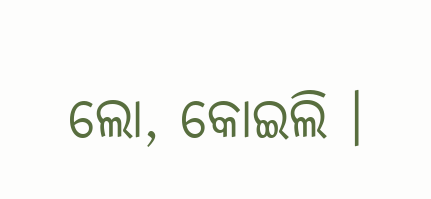ଲୋ, କୋଇଲି ।